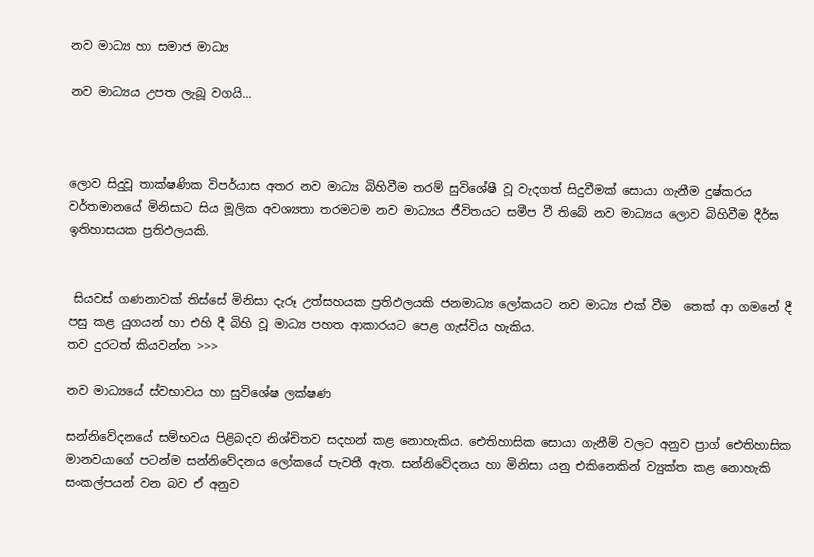නව මාධ්‍ය හා සමාජ මාධ්‍ය

නව මාධ්‍යය උපත ලැබූ වගයි...



ලොව සිදුවූ තාක්ෂණික විපර්යාස අතර නව මාධ්‍ය බිහිවීම තරම් සුවිශේෂී වූ වැදගත් සිදුවීමක් සොයා ගැනීම දුෂ්කරය වර්තමානයේ මිනිසාට සිය මූලික අවශ්‍යතා තරමටම නව මාධ්‍යය ජීවිතයට සමීප වී තිබේ නව මාධ්‍යය ලොව බිහිවීම දීර්ඝ ඉතිහාසයක ප්‍රතිඵලයකි.


 සියවස් ගණනාවක් තිස්සේ මිනිසා දැරූ උත්සහයක ප්‍රතිඵලයකි ජනමාධ්‍ය ලෝකයට නව මාධ්‍ය එක් වීම  තෙක් ආ ගමනේ දී පසු කළ යුගයන් හා එහි දී බිහි වූ මාධ්‍ය පහත ආකාරයට පෙළ ගැස්විය හැකිය.
තව දුරටත් කියවන්න >>>

නව මාධ්‍යයේ ස්වභාවය හා සුවිශේෂ ලක්ෂණ

සන්නිවේදනයේ සම්භවය පිළිබදව නිශ්චිතව සදහන් කළ නොහැකිය. ඓතිහාසික සොයා ගැනීම් වලට අනුව ප්‍රාග් ඓතිහාසික මානවයාගේ පටන්ම සන්නිවේදනය ලෝකයේ පැවතී ඇත. සන්නිවේදනය හා මිනිසා යනු එකිනෙකින් ව්‍යුක්ත කළ නොහැකි සංකල්පයන් වන බව ඒ අනුව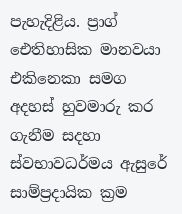පැහැදිළිය. ප්‍රාග් ඓතිහාසික මානවයා එකිනෙකා සමග අදහස් හුවමාරු කර ගැනීම සදහා ස්වභාවධර්මය ඇසුරේ සාම්ප්‍රදායික ක්‍රම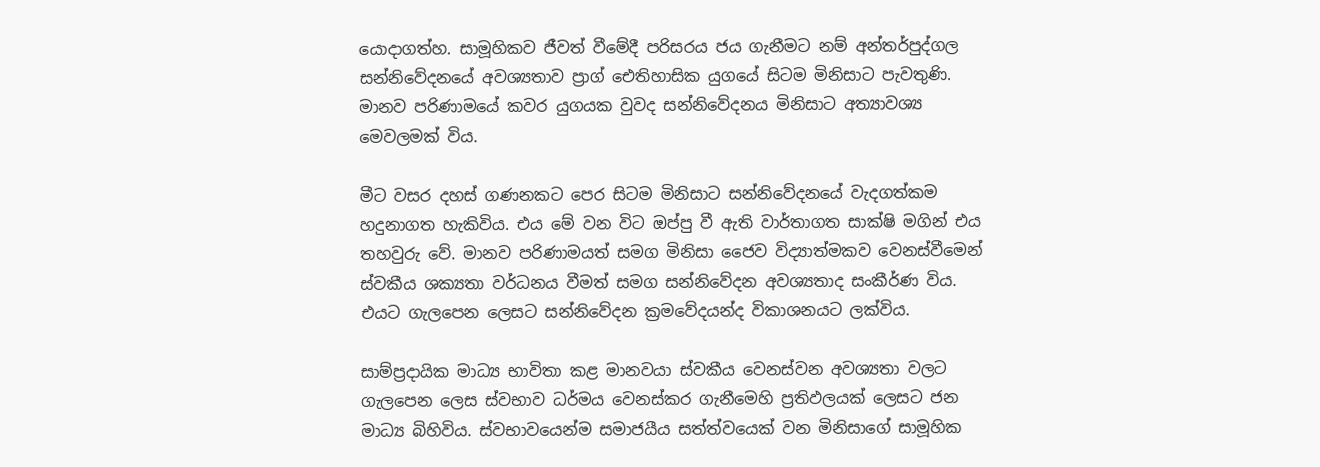යොදාගත්හ. සාමූහිකව ජීවත් වීමේදී පරිසරය ජය ගැනීමට නම් අන්තර්පුද්ගල සන්නිවේදනයේ අවශ්‍යතාව ප්‍රාග් ඓතිහාසික යුගයේ සිටම මිනිසාට පැවතුණි. මානව පරිණාමයේ කවර යුගයක වුවද සන්නිවේදනය මිනිසාට අත්‍යාවශ්‍ය මෙවලමක් විය.

මීට වසර දහස් ගණනකට පෙර සිටම මිනිසාට සන්නිවේදනයේ වැදගත්කම හදුනාගත හැකිවිය. එය මේ වන විට ඔප්පු වී ඇති වාර්තාගත සාක්ෂි මගින් එය තහවුරු වේ. මානව පරිණාමයත් සමග මිනිසා ජෛව විද්‍යාත්මකව වෙනස්වීමෙන් ස්වකීය ශක්‍යතා වර්ධනය වීමත් සමග සන්නිවේදන අවශ්‍යතාද සංකීර්ණ විය. එයට ගැලපෙන ලෙසට සන්නිවේදන ක්‍රමවේදයන්ද විකාශනයට ලක්විය.

සාම්ප්‍රදායික මාධ්‍ය භාවිතා කළ මානවයා ස්වකීය වෙනස්වන අවශ්‍යතා වලට ගැලපෙන ලෙස ස්වභාව ධර්මය වෙනස්කර ගැනීමෙහි ප්‍රතිඵලයක් ලෙසට ජන මාධ්‍ය බිහිවිය. ස්වභාවයෙන්ම සමාජයීය සත්ත්වයෙක් වන මිනිසාගේ සාමූහික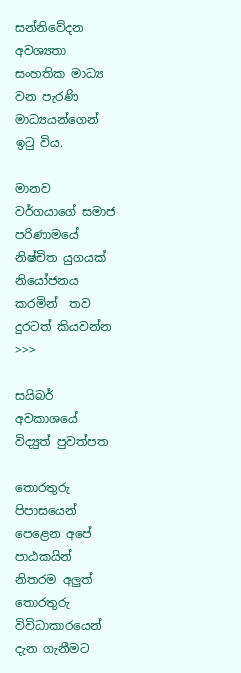සන්නිවේදන අවශ්‍යතා සංහතික මාධ්‍ය වන පැරණි මාධ්‍යයන්ගෙන් ඉටු විය.

මානව වර්ගයාගේ සමාජ පරිණාමයේ නිෂ්චිත යුගයක් නියෝජනය කරමින්  තව දුරටත් කියවන්න >>>

සයිබර් අවකාශයේ විද්‍යුත් පුවත්පත

තොරතුරු පිපාසයෙන් පෙළෙන අපේ පාඨකයින් නිතරම අලුත් තොරතුරු විවිධාකාරයෙන් දැන ගැනීමට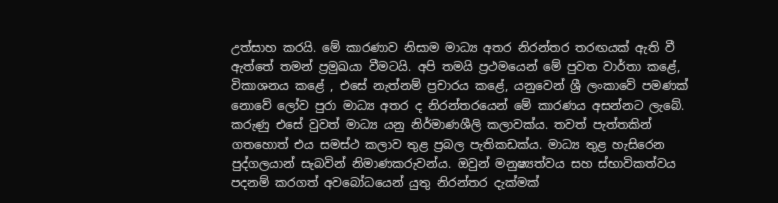උත්සාහ කරයි. මේ කාරණාව නිසාම මාධ්‍ය අතර නිරන්තර තරඟයක් ඇති වී ඇත්තේ තමන් ප්‍රමුඛයා වීමටයි. අපි තමයි ප්‍රථමයෙන් මේ පුවත වාර්තා කළේ, විකාශනය කළේ , එසේ නැත්නම් ප්‍රචාරය කළේ, යනුවෙන් ශ්‍රී ලංකාවේ පමණක් නොවේ ලෝව පුරා මාධ්‍ය අතර ද නිරන්තරයෙන් මේ කාරණය අසන්නට ලැබේ. කරුණු එසේ වුවත් මාධ්‍ය යනු නිර්මාණශීලි කලාවක්ය. තවත් පැත්තකින් ගතහොත් එය සමස්ථ කලාව තුළ ප්‍රබල පැතිකඩක්ය. මාධ්‍ය තුළ හැසිරෙන පුද්ගලයාන් සැබවින් නිමාණකරුවන්ය. ඔවුන් මනුෂ්‍යත්වය සහ ස්භාවිකත්වය පදනම් කරගත් අවබෝධයෙන් යුතු නිරන්තර දැක්මක්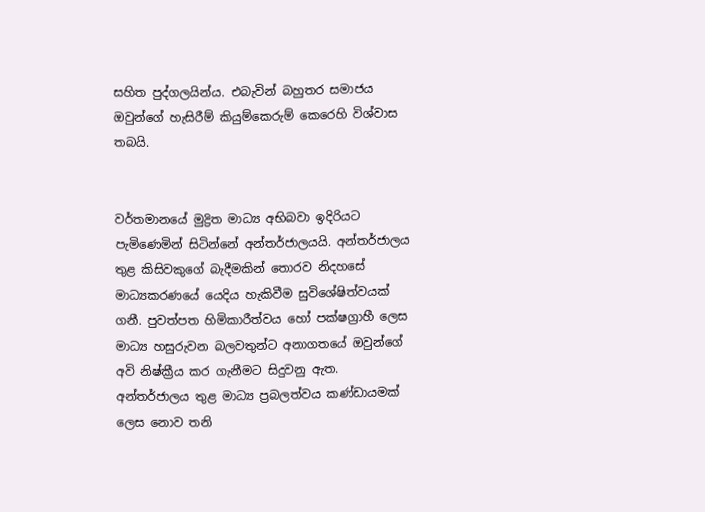සහිත පුද්ගලයින්ය. එබැවින් බහුතර සමාජය ඔවුන්ගේ හැසිරීම් කියුම්කෙරුම් කෙරෙහි විශ්වාස තබයි.


වර්තමානයේ මුද්‍රිත මාධ්‍ය අභිබවා ඉදිරියට පැමිණෙමින් සිටින්නේ අන්තර්ජාලයයි. අන්තර්ජාලය තුළ කිසිවකුගේ බැදීමකින් තොරව නිදහසේ මාධ්‍යකරණයේ යෙදිය හැකිවීම සුවිශේෂිත්වයක් ගනී. පුවත්පත හිමිකාරීත්වය හෝ පක්ෂග්‍රාහී ලෙස මාධ්‍ය හසුරුවන බලවතුන්ට අනාගතයේ ඔවුන්ගේ අවි නිෂ්ක්‍රීය කර ගැනීමට සිදුවනු ඇත. අන්තර්ජාලය තුළ මාධ්‍ය ප්‍රබලත්වය කණ්ඩායමක් ලෙස නොව තනි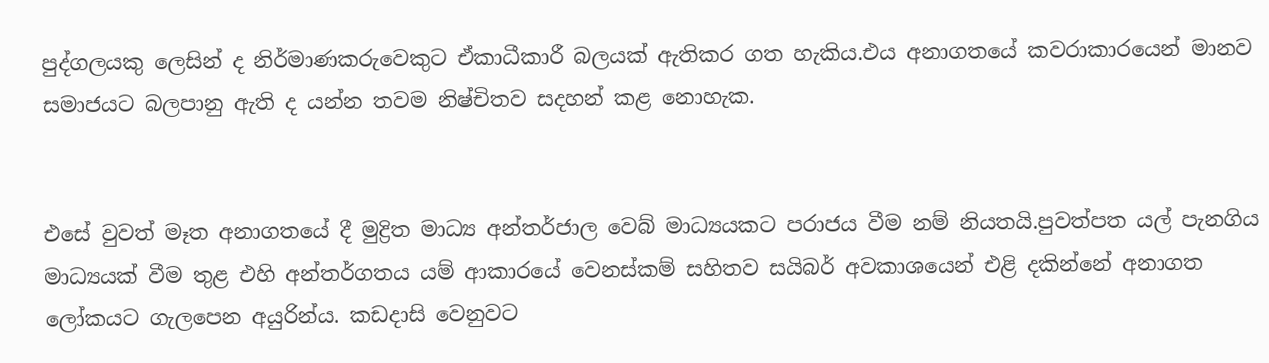පුද්ගලයකු ලෙසින් ද නිර්මාණකරුවෙකුට ඒකාධීකාරී බලයක් ඇතිකර ගත හැකිය.එය අනාගතයේ කවරාකාරයෙන් මානව සමාජයට බලපානු ඇති ද යන්න තවම නිෂ්චිතව සදහන් කළ නොහැක.


එසේ වුවත් මෑත අනාගතයේ දී මුද්‍රිත මාධ්‍ය අන්තර්ජාල වෙබ් මාධ්‍යයකට පරාජය වීම නම් නියතයි.පුවත්පත යල් පැනගිය මාධ්‍යයක් වීම තුළ එහි අන්තර්ගතය යම් ආකාරයේ වෙනස්කම් සහිතව සයිබර් අවකාශයෙන් එළි දකින්නේ අනාගත ලෝකයට ගැලපෙන අයුරින්ය. කඩදාසි වෙනුවට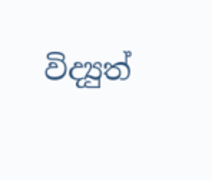විද්‍යුත්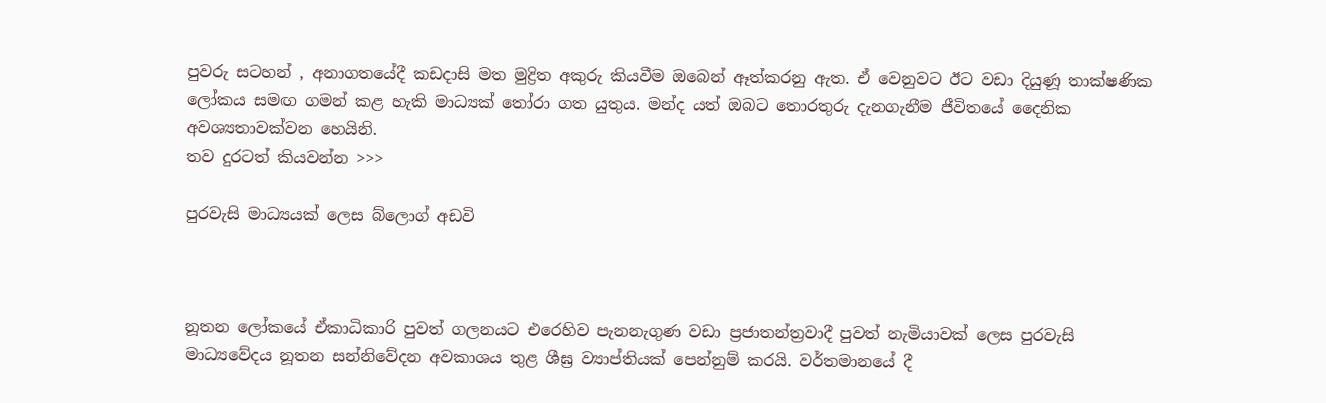පුවරු සටහන් , අනාගතයේදී කඩදාසි මත මුද්‍රිත අකුරු කියවීම ඔබෙන් ඈත්කරනු ඇත. ඒ වෙනුවට ඊට වඩා දියුණූ තාක්ෂණික ලෝකය සමඟ ගමන් කළ හැකි මාධ්‍යක් තෝරා ගත යුතුය. මන්ද යත් ඔබට තොරතුරු දැනගැනීම ජීවිතයේ දෛනික අවශ්‍යතාවක්වන හෙයිනි.
තව දුරටත් කියවන්න >>>

පුරවැසි මාධ්‍යයක් ලෙස බ්ලොග් අඩවි



නූතන ලෝකයේ ඒකාධිකාරි පුවත් ගලනයට එරෙහිව පැනනැගුණ වඩා ප්‍රජාතන්ත්‍රවාදී පුවත් නැමියාවක් ලෙස පුරවැසි මාධ්‍යවේදය නූතන සන්නිවේදන අවකාශය තුළ ශීඝ්‍ර ව්‍යාප්තියක් පෙන්නුම් කරයි. වර්තමානයේ දී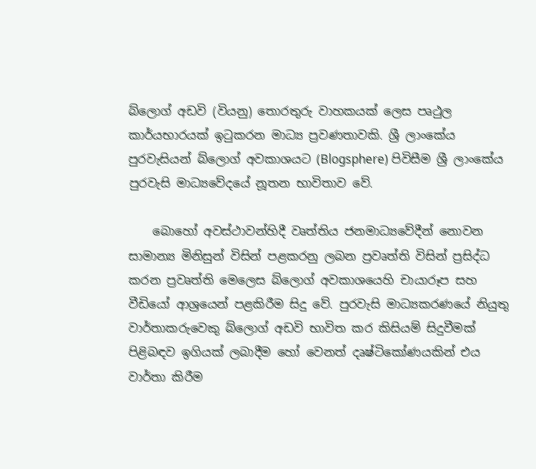බ්ලොග් අඩවි (වියනු) තොරතුරු වාහකයක් ලෙස පෘථුල කාර්යභාරයක් ඉටුකරන මාධ්‍ය ප්‍රවණතාවකි. ශ්‍රී ලාංකේය පුරවැසියන් බ්ලොග් අවකාශයට (Blogsphere) පිවිසීම ශ්‍රී ලාංකේය පුරවැසි මාධ්‍යවේදයේ නූතන භාවිතාව වේ.

    බොහෝ අවස්ථාවන්හිදී වෘත්තිය ජනමාධ්‍යවේදීන් නොවන සාමාන්‍ය මිනිසුන් විසින් පළකරනු ලබන ප්‍රවෘත්ති විසින් ප්‍රසිද්ධ කරන ප්‍රවෘත්ති මෙලෙස බ්ලොග් අවකාශයෙහි චායාරූප සහ වීඩියෝ ආශ්‍රයෙන් පළකිරීම සිදු වේ. පුරවැසි මාධ්‍යකරණයේ නියුතු වාර්තාකරුවෙකු බ්ලොග් අඩවි භාවිත කර කිසියම් සිදුවීමක් පිළිබඳව ඉගියක් ලබාදීම හෝ වෙනත් දෘෂ්ටිකෝණයකින් එය වාර්තා කිරීම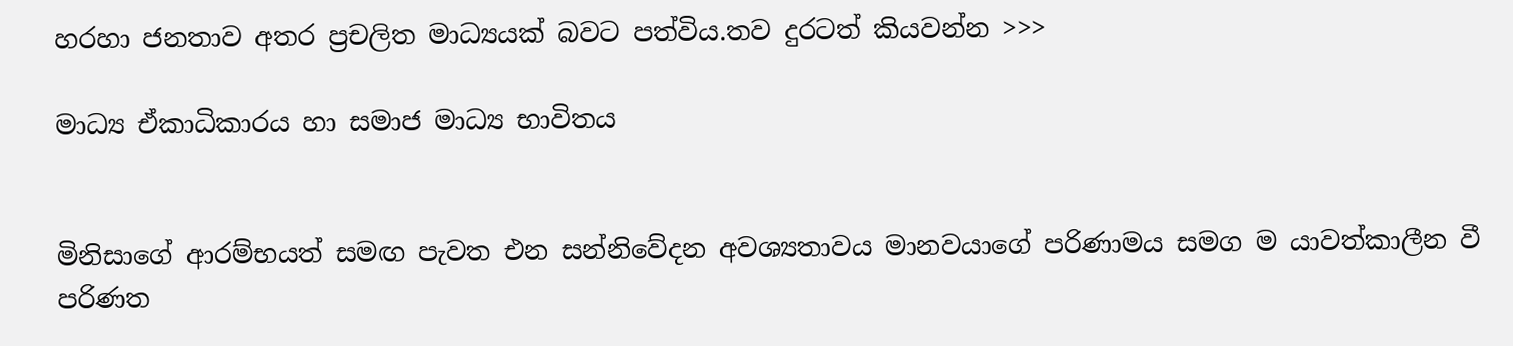හරහා ජනතාව අතර ප්‍රචලිත මාධ්‍යයක් බවට පත්විය.තව දුරටත් කියවන්න >>>

මාධ්‍ය ඒකාධිකාරය හා සමාජ මාධ්‍ය භාවිතය


මිනිසාගේ ආරම්භයත් සමඟ පැවත එන සන්නිවේදන අවශ්‍යතාවය මානවයාගේ පරිණාමය සමග ම යාවත්කාලීන වී පරිණත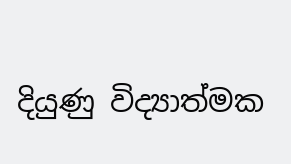දියුණු විද්‍යාත්මක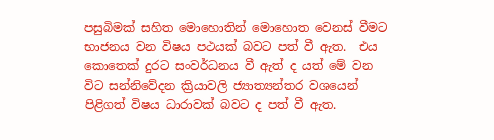පසුබිමක් සහිත මොහොතින් මොහොත වෙනස් වීමට භාජනය වන විෂය පථයක් බවට පත් වී ඇත.  එය කොතෙක් දුරට සංවර්ධනය වී ඇත් ද යත් මේ වන විට සන්නිවේදන ක්‍රියාවලි ජ්‍යාත්‍යන්තර වශයෙන් පිළිගත් විෂය ධාරාවක් බවට ද පත් වී ඇත.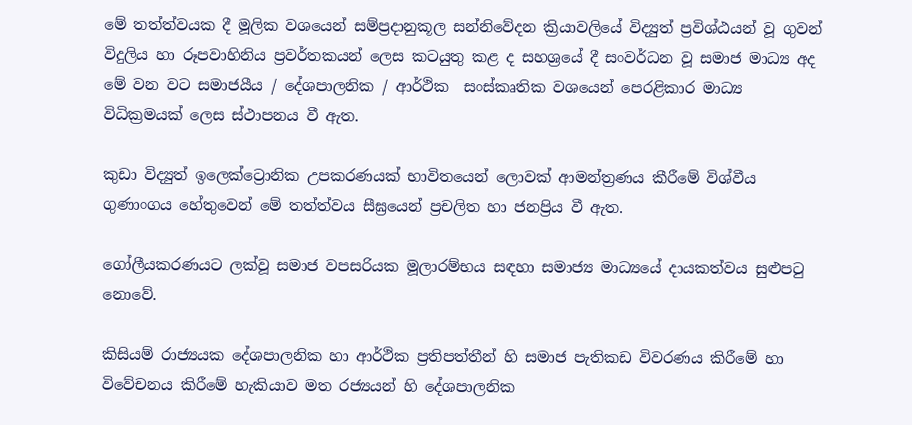මේ තත්ත්වයක දී මූලික වශයෙන් සම්ප්‍රදානුකූල සන්නිවේදන ක්‍රියාවලියේ විද්‍යුත් ප්‍රවිශ්ඨයන් වූ ගුවන් විදුලිය හා රූපවාහිනිය ප්‍රවර්තකයන් ලෙස කටයුතු කළ ද සහශ්‍රයේ දී සංවර්ධන වූ සමාජ මාධ්‍ය අද මේ වන වට සමාජයීය / දේශපාලනික / ආර්ථික  සංස්කෘතික වශයෙන් පෙරළිකාර මාධ්‍ය විධික්‍රමයක් ලෙස ස්ථාපනය වී ඇත.

කුඩා විද්‍යුත් ඉලෙක්ට්‍රොනික උපකරණයක් භාවිතයෙන් ලොවක් ආමන්ත්‍රණය කීරීමේ විශ්වීය ගුණාංගය හේතුවෙන් මේ තත්ත්වය සීඝ්‍රයෙන් ප්‍රචලිත හා ජනප්‍රිය වී ඇත.

ගෝලීයකරණයට ලක්වූ සමාජ වපසරියක මූලාරම්භය සඳහා සමාජ්‍ය මාධ්‍යයේ දායකත්වය සුළුපටු නොවේ.

කිසියම් රාජ්‍යයක දේශපාලනික හා ආර්ථික ප්‍රතිපත්තීන් හි සමාජ පැතිකඩ විවරණය කිරීමේ හා විවේචනය කිරීමේ හැකියාව මත රජ්‍යයන් හි දේශපාලනික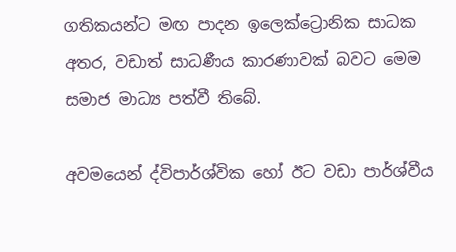ගතිකයන්ට මඟ පාදන ඉලෙක්ට්‍රොනික සාධක අතර, වඩාත් සාධණීය කාරණාවක් බවට මෙම සමාජ මාධ්‍ය පත්වී තිබේ.

අවමයෙන් ද්විපාර්ශ්වික හෝ ඊට වඩා පාර්ශ්වීය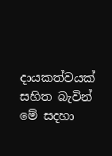දායකත්වයක් සහිත බැවින් මේ සදහා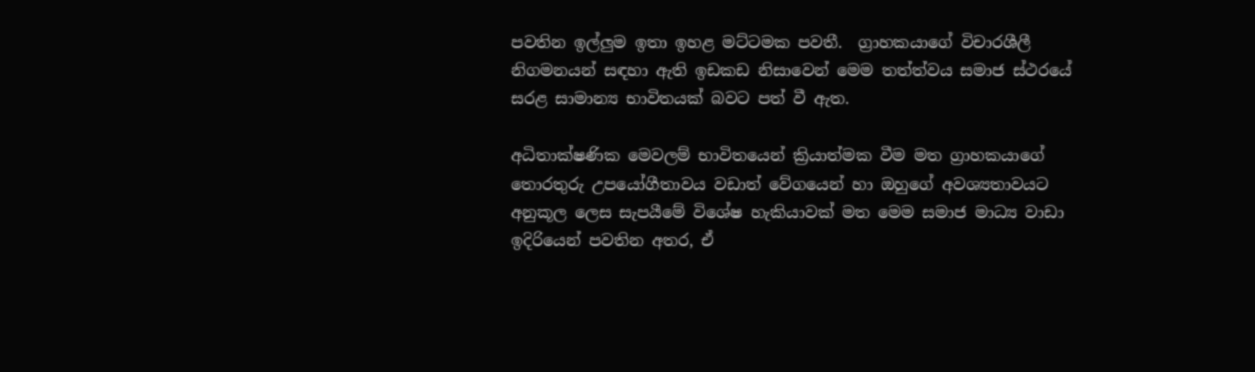පවතින ඉල්ලුම ඉතා ඉහළ මට්ටමක පවතී.  ග්‍රාහකයාගේ විචාරශීලී නිගමනයන් සඳහා ඇති ඉඩකඩ නිසාවෙන් මෙම තත්ත්වය සමාජ ස්ථරයේ සරළ සාමාන්‍ය භාවිතයක් බවට පත් වී ඇත.

අධිතාක්ෂණික මෙවලම් භාවිතයෙන් ක්‍රියාත්මක වීම මත ග්‍රාහකයාගේ තොරතුරු උපයෝගීතාවය වඩාත් වේගයෙන් හා ඔහුගේ අවශ්‍යතාවයට අනුකූල ලෙස සැපයීමේ විශේෂ හැකියාවක් මත මෙම සමාජ මාධ්‍ය වාඩා ඉදිරියෙන් පවතින අතර, ඒ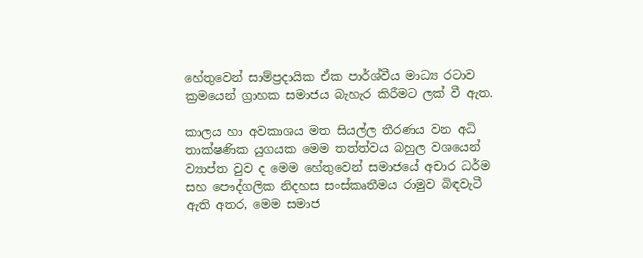හේතුවෙන් සාම්ප්‍රදායික ඒක පාර්ශ්වීය මාධ්‍ය රටාව ක්‍රමයෙන් ග්‍රාහක සමාජය බැහැර කිරීමට ලක් වී ඇත.

කාලය හා අවකාශය මත සියල්ල තීරණය වන අධි තාක්ෂණික යුගයක මෙම තත්ත්වය බහුල වශයෙන් ව්‍යාප්ත වුව ද මෙම හේතුවෙන් සමාජයේ අචාර ධර්ම සහ පෞද්ගලික නිදහස සංස්කෘතීමය රාමුව බිඳවැටී ඇති අතර, මෙම සමාජ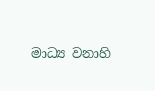මාධ්‍ය වනාහි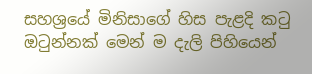සහශ්‍රයේ මිනිසාගේ හිස පැළදි කටු ඔටුන්නක් මෙන් ම දැලි පිහියෙන්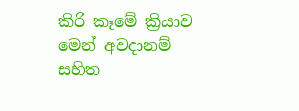කිරි කෑමේ ක්‍රියාව මෙන් අවදානම් සහිත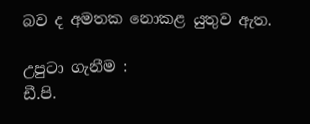බව ද අමතක නොකළ යුතුව ඇත.

උපුටා ගැනීම :
ඩී.පි.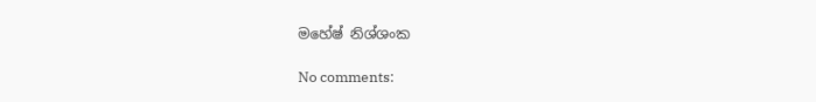මහේෂ් නිශ්ශංක

No comments: